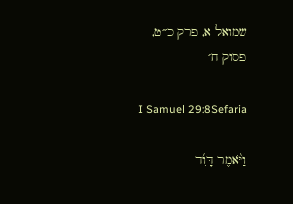שמואל א, פרק כ״ט, פסוק ח׳

I Samuel 29:8Sefaria

וַיֹּ֨אמֶר דָּוִ֜ד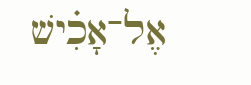אֶל־אָכִ֗ישׁ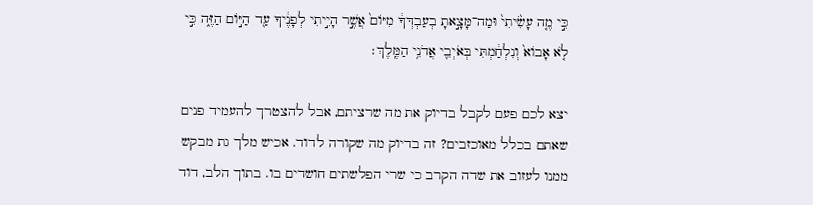כִּ֣י מֶ֤ה עָשִׂ֙יתִי֙ וּמַה־מָּצָ֣אתָ בְעַבְדְּךָ֔ מִיּוֹם֙ אֲשֶׁ֣ר הָיִ֣יתִי לְפָנֶ֔יךָ עַ֖ד הַיּ֣וֹם הַזֶּ֑ה כִּ֣י לֹ֤א אָבוֹא֙ וְנִלְחַ֔מְתִּי בְּאֹיְבֵ֖י אֲדֹנִ֥י הַמֶּֽלֶךְ׃

יצא לכם פעם לקבל בדיוק את מה שרציתם, אבל להצטרך להעמיד פנים שאתם בכלל מאוכזבים? זה בדיוק מה שקורה לדוד. אכיש מלך גת מבקש ממנו לעזוב את שדה הקרב כי שרי הפלשתים חושדים בו. בתוך הלב, דוד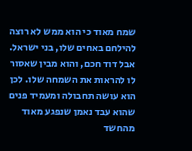שמח מאוד כי הוא ממש לא רוצה להילחם באחים שלו, בני ישראל. אבל דוד חכם, והוא מבין שאסור לו להראות את השמחה שלו. לכן הוא עושה תחבולה ומעמיד פנים שהוא עבד נאמן שנפגע מאוד מהחשד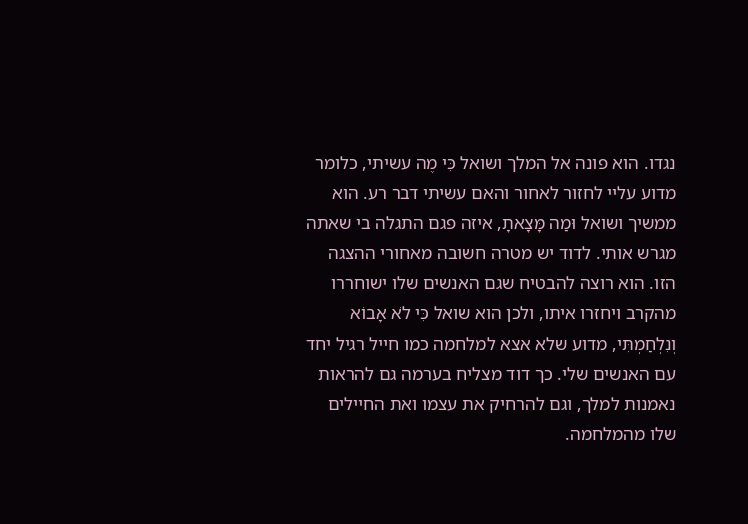נגדו. הוא פונה אל המלך ושואל כִּי מֶה עשיתי, כלומר מדוע עליי לחזור לאחור והאם עשיתי דבר רע. הוא ממשיך ושואל וּמַה מָּצָאתָ, איזה פגם התגלה בי שאתה מגרש אותי. לדוד יש מטרה חשובה מאחורי ההצגה הזו. הוא רוצה להבטיח שגם האנשים שלו ישוחררו מהקרב ויחזרו איתו, ולכן הוא שואל כִּי לֹא אָבוֹא וְנִלְחַמְתִּי, מדוע שלא אצא למלחמה כמו חייל רגיל יחד עם האנשים שלי. כך דוד מצליח בערמה גם להראות נאמנות למלך, וגם להרחיק את עצמו ואת החיילים שלו מהמלחמה.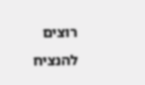רוצים להנציח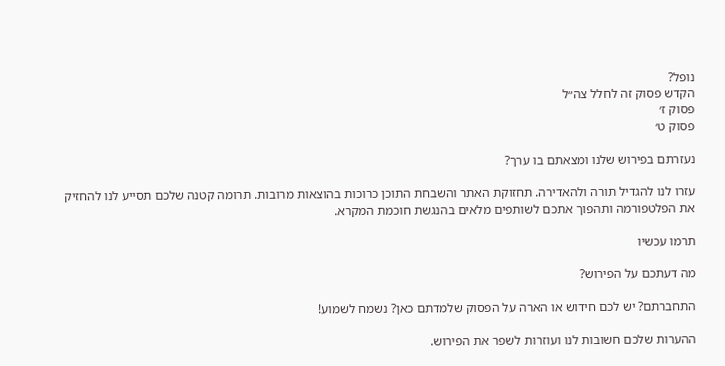נופל?
הקדש פסוק זה לחלל צה״ל
פסוק ז׳
פסוק ט׳

נעזרתם בפירוש שלנו ומצאתם בו ערך?

עזרו לנו להגדיל תורה ולהאדירה. תחזוקת האתר והשבחת התוכן כרוכות בהוצאות מרובות. תרומה קטנה שלכם תסייע לנו להחזיק את הפלטפורמה ותהפוך אתכם לשותפים מלאים בהנגשת חוכמת המקרא.

תרמו עכשיו

מה דעתכם על הפירוש?

התחברתם? יש לכם חידוש או הארה על הפסוק שלמדתם כאן? נשמח לשמוע!

ההערות שלכם חשובות לנו ועוזרות לשפר את הפירוש.